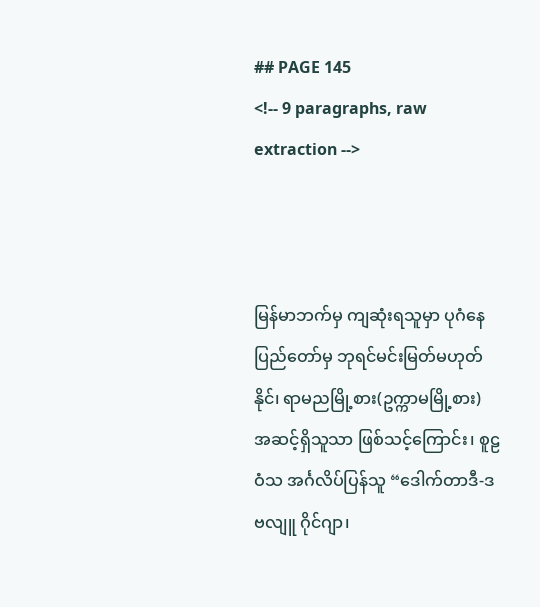## PAGE 145
<!-- 9 paragraphs, raw extraction -->



မြန်မာဘက်မှ ကျဆုံးရသူမှာ ပုဂံနေပြည်တော်မှ ဘုရင်မင်းမြတ်မဟုတ် နိုင်၊ ရာမညမြို့စား(ဥက္ကာမမြို့စား) အဆင့်ရှိသူသာ ဖြစ်သင့်ကြောင်း၊ စူဠဝံသ အင်္ဂလိပ်ပြန်သူ “ဒေါက်တာဒီ-ဒဗလျူ ဂိုင်ဂျာ၊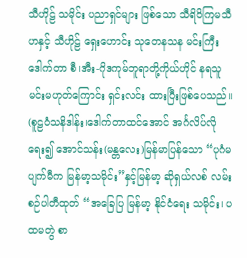သီဟိုဠ် သမိုင်း ပညာရှင်များ ဖြစ်သော သီရိဝိကြမသီဟနှင့် သီဟိုဠ် ရှေးဟောင်း သုတေနသန မင်းကြီး ဒေါက်တာ စီ၊အီး-ဂိုဒကုမ်ဘူရာတို့ကိုယ်ဟိုင် နရသူမင်းမဟုတ်ကြောင်း ရှင်းလင်း ထားပြီးဖြစ်ပေသည်။ (စူဠဝံသနိဒါန်း၊ဒေါက်တာထင်အောင် အင်္ဂလိပ်လိုရေး၍ အောင်သန်း(မန္တလေး)မြန်မာပြန်သော “ပုဂံမပျက်မီက မြန်မာ့သမိုင်း”နှင့်မြန်မာ့ ဆိုရှယ်လစ် လမ်းစဉ်ပါတီထုတ် “အခြေပြ မြန်မာ့ နိုင်ငံရေး သမိုင်း၊ ပထမတွဲ စာ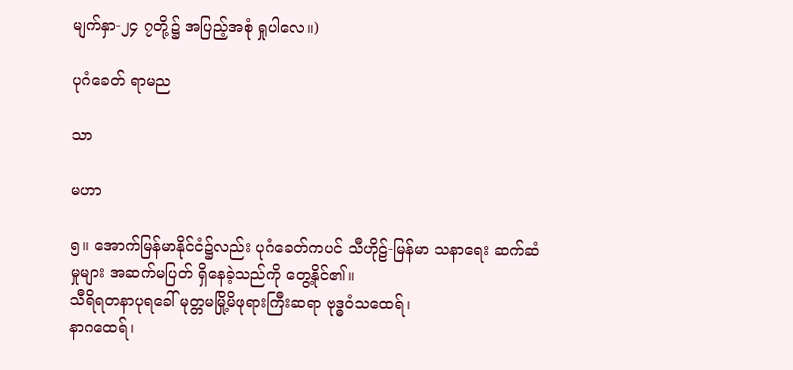မျက်နှာ-၂၄ ၇တို့၌ အပြည့်အစုံ ရှုပါလေ။)

ပုဂံခေတ် ရာမည

သာ

မဟာ

၅။ အောက်မြန်မာနိုင်ငံ၌လည်း ပုဂံခေတ်ကပင် သီဟိုဠ်-မြန်မာ သနာရေး ဆက်ဆံမှုများ အဆက်မပြတ် ရှိနေခဲ့သည်ကို တွေ့နိုင်၏။
သီရိရတနာပုရခေါ် မုတ္တမမြို့မိဖုရားကြီးဆရာ ဗုဒ္ဓဝံသထေရ်၊
နာဂထေရ်၊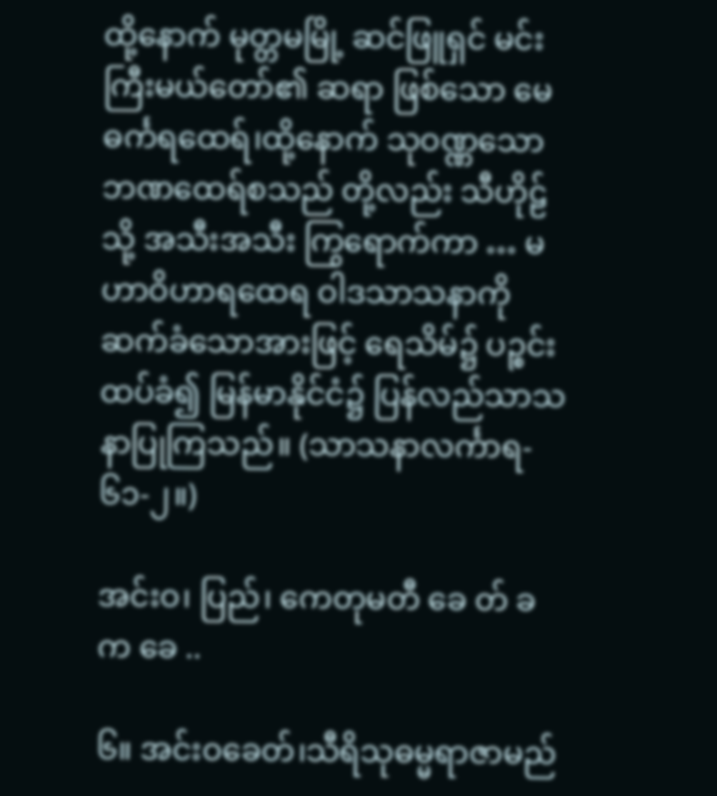ထို့နောက် မုတ္တမမြို့ ဆင်ဖြူရှင် မင်းကြီးမယ်တော်၏ ဆရာ ဖြစ်သော မေဓင်္ကရထေရ်၊ထို့နောက် သုဝဏ္ဏသောဘဏထေရ်စသည် တို့လည်း သီဟိုဠ်သို့ အသီးအသီး ကြွရောက်ကာ … မဟာဝိဟာရထေရ ဝါဒသာသနာကို ဆက်ခံသောအားဖြင့် ရေသိမ်၌ ပဉ္စင်းထပ်ခံ၍ မြန်မာနိုင်ငံ၌ ပြန်လည်သာသနာပြုကြသည်။ (သာသနာလင်္ကာရ- ၆၁-၂။)

အင်းဝ၊ ပြည်၊ ကေတုမတီ ခေ တ် ခက ခေ ..

၆။ အင်းဝခေတ်၊သီရိသုဓမ္မရာဇာမည်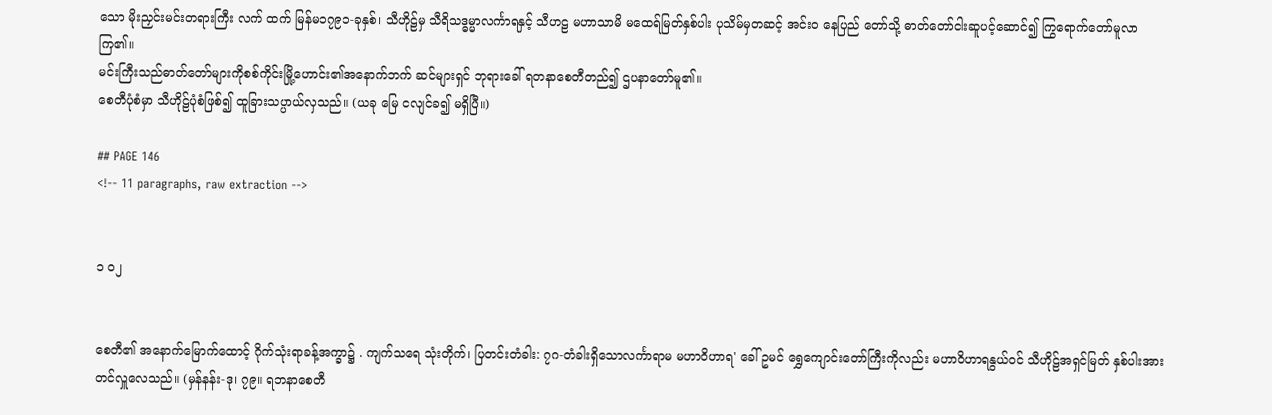သော မိုးညှင်းမင်းတရားကြီး လက် ထက် မြန်မ၁၇၉၁-ခုနှစ်၊ သီဟိုဠ်မှ သီရိသဒ္ဓမ္မာလင်္ကာရနှင့် သီဟဠ မဟာသာမိ မထေရ်မြတ်နှစ်ပါး ပုသိမ်မှတဆင့် အင်းဝ နေပြည် တော်သို့ ဓာတ်တော်ငါးဆူပင့်ဆောင်၍ ကြွရောက်တော်မူလာကြ၏။
မင်းကြီးသည်ဓာတ်တော်များကိုစစ်ကိုင်းမြို့ဟောင်း၏အနောက်ဘက် ဆင်များရှင် ဘုရားခေါ် ရတနာစေတီတည်၍ ဌပနာတော်မူ၏။
စေတီပုံစံမှာ သီဟိုဠ်ပုံစံဖြစ်၍ ထူခြားသပ္ပာယ်လှသည်။ (ယခု မြေ ငလျင်ခ၍ မရှိပြီ။)

## PAGE 146
<!-- 11 paragraphs, raw extraction -->


၁ ဝ၂


စေတီ၏ အနောက်မြောက်ထောင့် ဂိုက်သုံးရာခန့်အက္ခာ၌ . ကျက်သရေ သုံးတိုက်၊ ပြတင်းတံခါး: ၇ဂ-တံခါးရှိသောလင်္ကာရာမ မဟာဝိဟာရ' ခေါ် ဥမင် ရွှေကျောင်းတော်ကြီးကိုလည်း မဟာဝိဟာရနွယ်ဝင် သီဟိုဠ်အရှင်မြတ် နှစ်ပါးအား တင်လှူလေသည်။ (မှန်နန်း-ဒု၊ ၇၉။ ရဘနာစေတီ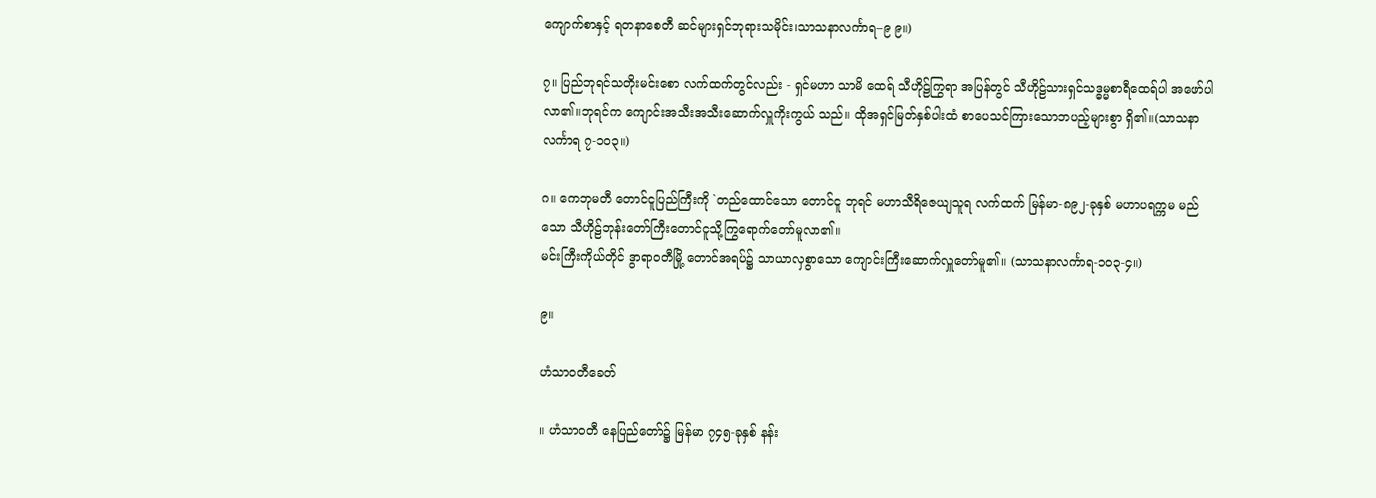ကျောက်စာနှင့် ရတနာစေတီ ဆင်များရှင်ဘုရားသမိုင်း၊သာသနာလင်္ကာရ–၉ ၉။)

၇။ ပြည်ဘုရင်သတိုးမင်းစော လက်ထက်တွင်လည်း - ရှင်မဟာ သာမိ ထေရ် သီဟိုဠ်ကြွရာ အပြန်တွင် သီဟိုဠ်သားရှင်သဒ္ဓမ္မစာရီထေရ်ပါ အဖော်ပါလာ၏။ဘုရင်က ကျောင်းအသီးအသီးဆောက်လှူကိုးကွယ် သည်။ ထိုအရှင်မြတ်နှစ်ပါးထံ စာပေသင်ကြားသောဘပည့်များစွာ ရှိ၏။(သာသနာလင်္ကာရ ၇-၁၀၃။)

ဂ။ ကေဘုမတီ တောင်ငူပြည်ကြီးကို `တည်ထောင်သော တောင်ငူ ဘုရင် မဟာသီရိဇေယျသူရ လက်ထက် မြန်မာ-၈၉၂-ခုနှစ် မဟာပရက္ကမ မည်သော သီဟိုဠ်ဘုန်းတော်ကြီးတောင်ငူသို့ကြွရောက်တော်မူလာ၏။
မင်းကြီးကိုယ်တိုင် ဒွာရာဝတီမြို့ တောင်အရပ်၌ သာယာလှစွာသော ကျောင်းကြီးဆောက်လှူတော်မူ၏။ (သာသနာလင်္ကာရ-၁ဝ၃-၄။)

၉။

ဟံသာဝတီခေတ်

။ ဟံသာဝတီ နေပြည်တော်၌ မြန်မာ ၇၄၅-ခုနှစ် နန်း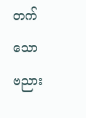တက်သော ဗညား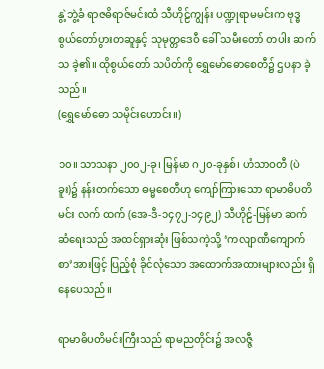နွဲ့ဘွဲ့ခံ ရာဇဓိရာဇ်မင်းထံ သီဟိုဠ်ကျွန်း ပဏ္ဍုရာမမင်းက ဗုဒ္ဓ စွယ်တော်ပွားတဆူနှင့် သုမုတ္တဒေဝီ ခေါ် သမီးတော် တပါး ဆက်သ ခဲ့၏။ ထိုစွယ်တော် သပိတ်ကို ရွှေမော်ဓောစေတီ၌ ဌပနာ ခဲ့သည်။
(ရွှေမော်ဓော သမိုင်းဟောင်း။)

၁၀။ သာသနာ ၂၀၀၂-ခု၊ မြန်မာ ဂ၂၀-ခုနှစ်၊ ဟံသာဝတီ (ပဲခူး)၌ နန်းတက်သော ဓမ္မစေတီဟု ကျော်ကြားသော ရာမာဓိပတိမင်း လက် ထက် (အေ-ဒီ-၁၄၇၂-၁၄၉၂) သီဟိုဠ်-မြန်မာ ဆက်ဆံရေးသည် အထင်ရှားဆုံး ဖြစ်သကဲ့သို့ ‘ကလျာဏီကျောက်စာ’အားဖြင့် ပြည့်စုံ ခိုင်လုံသော အထောက်အထားများလည်း ရှိနေပေသည်။

ရာမာဓိပတိမင်းကြီးသည် ရာမညတိုင်း၌ အလဇ္ဇီ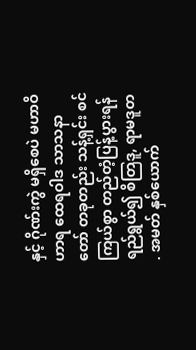နှင့် ဂိုဏ်းကွဲ မရှိစေပဲ မဟာဝိဟာရ ထေရဝါဒ သာသနာတော် တခုတည်း သန့်ရှင်း စင်ကြယ်စွာ တည်တံ့ပြန့်ပွားရန် ရည်ရွယ်၍ စိတြဒူ, ရာမဒူတ . အမတ် နှစ်ယောက်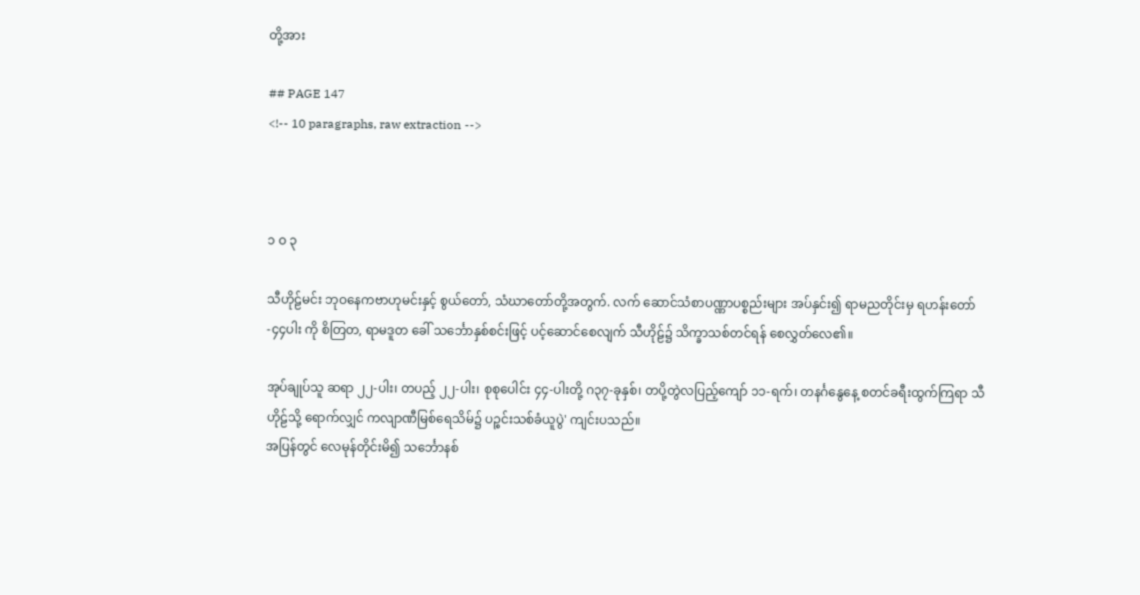တို့အား

## PAGE 147
<!-- 10 paragraphs, raw extraction -->



၁ ဝ ၃

သီဟိုဠ်မင်း ဘုဝနေကဗာဟုမင်းနှင့် စွယ်တော်, သံဃာတော်တို့အတွက်. လက် ဆောင်သံစာပဏ္ဏာပစ္စည်းများ အပ်နှင်း၍ ရာမညတိုင်းမှ ရဟန်းတော်-၄၄ပါး ကို စိတြတ, ရာမဒူတ ခေါ် သင်္ဘောနှစ်စင်းဖြင့် ပင့်ဆောင်စေလျက် သီဟိုဠ်၌ သိက္ခာသစ်တင်ရန် စေလွှတ်လေ၏။

အုပ်ချုပ်သူ ဆရာ ၂၂-ပါး၊ တပည့် ၂၂-ပါး၊ စုစုပေါင်း ၄၄-ပါးတို့ ဂ၃၇-ခုနှစ်၊ တပို့တွဲလပြည့်ကျော် ၁၁-ရက်၊ တနင်္ဂနွေနေ့ စတင်ခရီးထွက်ကြရာ သီဟိုဠ်သို့ ရောက်လျှင် ကလျာဏီမြစ်ရေသိမ်၌ ပဉ္စင်းသစ်ခံယူပွဲ' ကျင်းပသည်။
အပြန်တွင် လေမုန်တိုင်းမိ၍ သင်္ဘောနစ်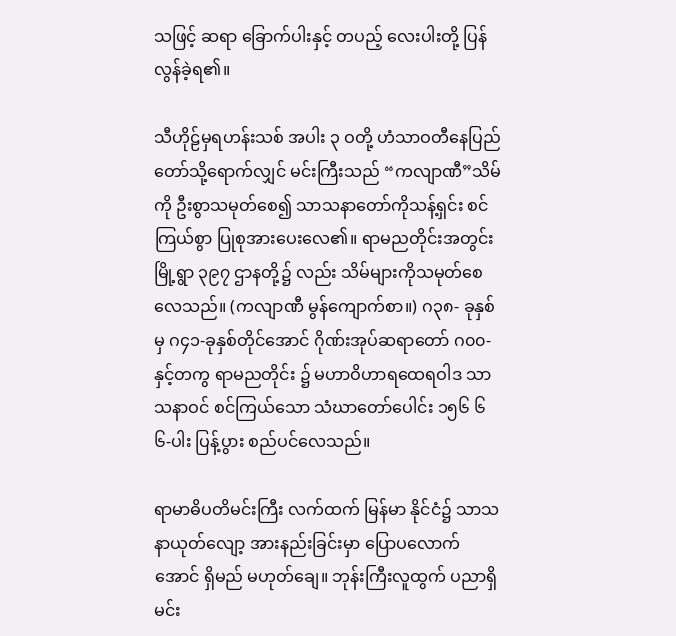သဖြင့် ဆရာ ခြောက်ပါးနှင့် တပည့် လေးပါးတို့ ပြန်လွန်ခဲ့ရ၏။

သီဟိုဠ်မှရဟန်းသစ် အပါး ၃ ဝတို့ ဟံသာဝတီနေပြည်တော်သို့ရောက်လျှင် မင်းကြီးသည် “ကလျာဏီ”သိမ်ကို ဦးစွာသမုတ်စေ၍ သာသနာတော်ကိုသန့်ရှင်း စင်ကြယ်စွာ ပြုစုအားပေးလေ၏။ ရာမညတိုင်းအတွင်း မြို့ရွာ ၃၉၇ ဌာနတို့၌ လည်း သိမ်များကိုသမုတ်စေလေသည်။ (ကလျာဏီ မွန်ကျောက်စာ။) ဂ၃၈- ခုနှစ်မှ ဂ၄၁-ခုနှစ်တိုင်အောင် ဂိုဏ်းအုပ်ဆရာတော် ဂ၀၀-နှင့်တကွ ရာမညတိုင်း ၌ မဟာဝိဟာရထေရဝါဒ သာသနာဝင် စင်ကြယ်သော သံဃာတော်ပေါင်း ၁၅၆ ၆ ၆-ပါး ပြန့်ပွား စည်ပင်လေသည်။

ရာမာဓိပတိမင်းကြီး လက်ထက် မြန်မာ နိုင်ငံ၌ သာသနာယုတ်လျော့ အားနည်းခြင်းမှာ ပြောပလောက်အောင် ရှိမည် မဟုတ်ချေ။ ဘုန်းကြီးလူထွက် ပညာရှိမင်း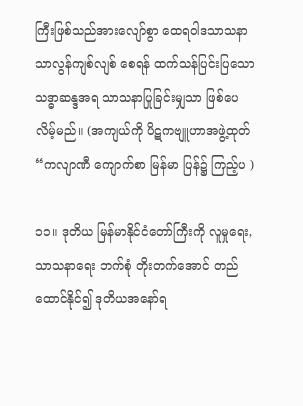ကြီးဖြစ်သည်အားလျော်စွာ ထေရဝါဒသာသနာ သာလွန်ကျစ်လျစ် စေရန် ထက်သန်ပြင်းပြသော သဒ္ဓာဆန္ဒအရ သာသနာပြုခြင်းမျှသာ ဖြစ်ပေ လိမ့်မည်။ (အကျယ်ကို ပိဋကဗျူဟာအဖွဲ့ထုတ် “ကလျာဏီ ကျောက်စာ မြန်မာ ပြန်၌ ကြည့်ပ )

၁၁။ ဒုတိယ မြန်မာနိုင်ငံတော်ကြီးကို လူမှုရေး, သာသနာရေး ဘက်စုံ တိုးတက်အောင် တည်ထောင်နိုင်၍ ဒုတိယအနော်ရ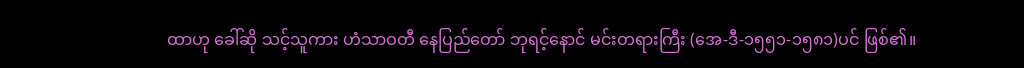ထာဟု ခေါ်ဆို သင့်သူကား ဟံသာဝတီ နေပြည်တော် ဘုရင့်နောင် မင်းတရားကြီး (အေ-ဒီ-၁၅၅၁-၁၅၈၁)ပင် ဖြစ်၏။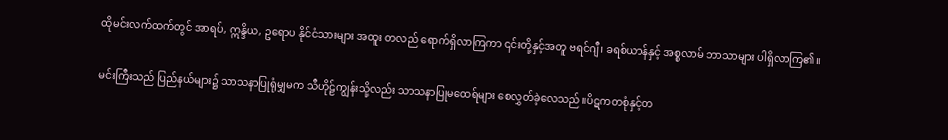ထိုမင်းလက်ထက်တွင် အာရပ်, ဣန္ဒိယ, ဥရောပ နိုင်ငံသားများ အထူး တလည် ရောက်ရှိလာကြကာ ၎င်းတို့နှင့်အတူ ဗရင်ဂျီ၊ ခရစ်ယာန်နှင့် အစ္စလာမ် ဘာသာများ ပါရှိလာကြ၏။

မင်းကြီးသည် ပြည်နယ်များ၌ သာသနာပြုရုံမျှမက သီဟိုဠ်ကျွန်းသို့လည်း သာသနာပြုမထေရ်များ စေလွှတ်ခဲ့လေသည်။ပိဋကတစုံနှင့်တ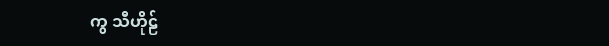ကွ သီဟိုဠ်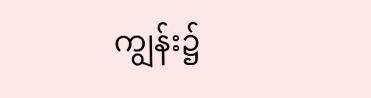ကျွန်း၌